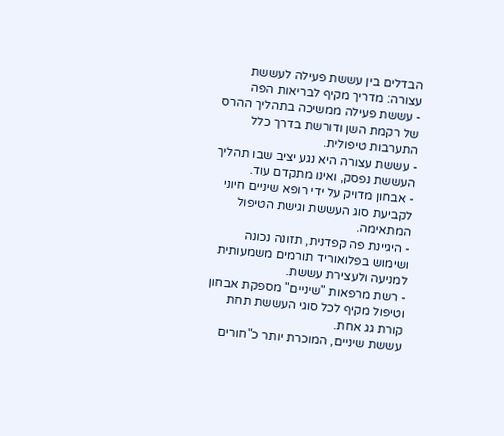הבדלים בין עששת פעילה לעששת עצורה: מדריך מקיף לבריאות הפה
- עששת פעילה ממשיכה בתהליך ההרס של רקמת השן ודורשת בדרך כלל התערבות טיפולית.
- עששת עצורה היא נגע יציב שבו תהליך העששת נפסק, ואינו מתקדם עוד.
- אבחון מדויק על ידי רופא שיניים חיוני לקביעת סוג העששת וגישת הטיפול המתאימה.
- היגיינת פה קפדנית, תזונה נכונה ושימוש בפלואוריד תורמים משמעותית למניעה ולעצירת עששת.
- רשת מרפאות "שיניים" מספקת אבחון וטיפול מקיף לכל סוגי העששת תחת קורת גג אחת.
עששת שיניים, המוכרת יותר כ"חורים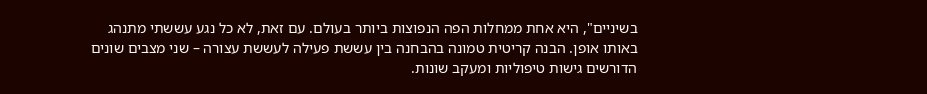בשיניים", היא אחת ממחלות הפה הנפוצות ביותר בעולם. עם זאת, לא כל נגע עששתי מתנהג באותו אופן. הבנה קריטית טמונה בהבחנה בין עששת פעילה לעששת עצורה – שני מצבים שונים הדורשים גישות טיפוליות ומעקב שונות.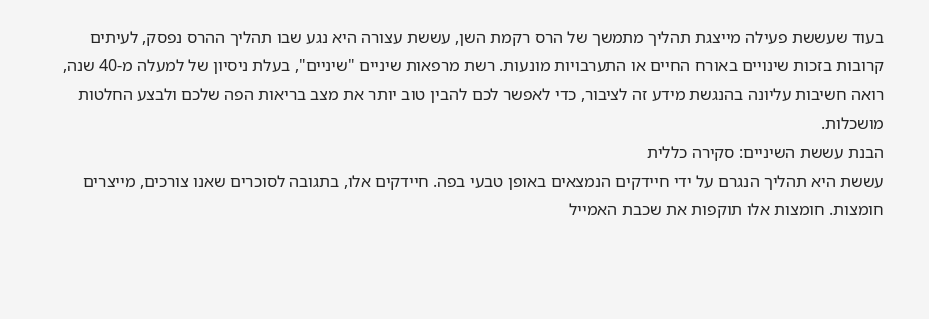בעוד שעששת פעילה מייצגת תהליך מתמשך של הרס רקמת השן, עששת עצורה היא נגע שבו תהליך ההרס נפסק, לעיתים קרובות בזכות שינויים באורח החיים או התערבויות מונעות. רשת מרפאות שיניים "שיניים", בעלת ניסיון של למעלה מ-40 שנה, רואה חשיבות עליונה בהנגשת מידע זה לציבור, כדי לאפשר לכם להבין טוב יותר את מצב בריאות הפה שלכם ולבצע החלטות מושכלות.
הבנת עששת השיניים: סקירה כללית
עששת היא תהליך הנגרם על ידי חיידקים הנמצאים באופן טבעי בפה. חיידקים אלו, בתגובה לסוכרים שאנו צורכים, מייצרים חומצות. חומצות אלו תוקפות את שכבת האמייל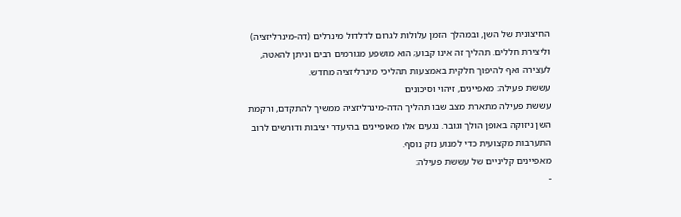החיצונית של השן, ובמהלך הזמן עלולות לגרום לדלדול מינרלים (דה-מינרליזציה) וליצירת חללים. תהליך זה אינו קבוע; הוא מושפע מגורמים רבים וניתן להאטה, לעצירה ואף להיפוך חלקית באמצעות תהליכי מינרליזציה מחדש.
עששת פעילה: מאפיינים, זיהוי וסיכונים
עששת פעילה מתארת מצב שבו תהליך הדה-מינרליזציה ממשיך להתקדם, ורקמת השן ניזוקה באופן הולך וגובר. נגעים אלו מאופיינים בהיעדר יציבות ודורשים לרוב התערבות מקצועית כדי למנוע נזק נוסף.
מאפיינים קליניים של עששת פעילה:
-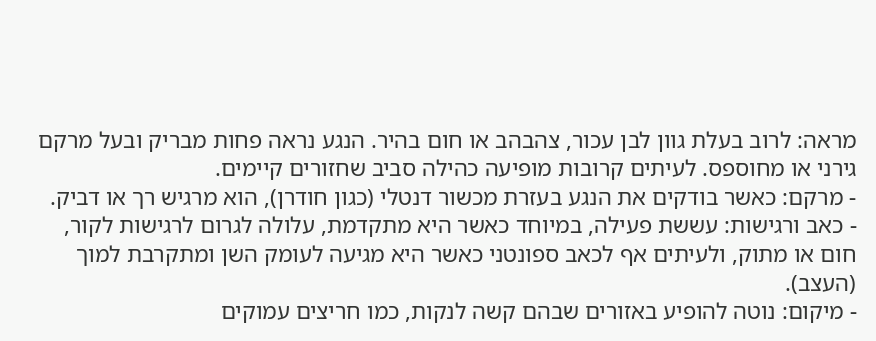מראה: לרוב בעלת גוון לבן עכור, צהבהב או חום בהיר. הנגע נראה פחות מבריק ובעל מרקם גירני או מחוספס. לעיתים קרובות מופיעה כהילה סביב שחזורים קיימים.
- מרקם: כאשר בודקים את הנגע בעזרת מכשור דנטלי (כגון חודרן), הוא מרגיש רך או דביק.
- כאב ורגישות: עששת פעילה, במיוחד כאשר היא מתקדמת, עלולה לגרום לרגישות לקור, חום או מתוק, ולעיתים אף לכאב ספונטני כאשר היא מגיעה לעומק השן ומתקרבת למוך (העצב).
- מיקום: נוטה להופיע באזורים שבהם קשה לנקות, כמו חריצים עמוקים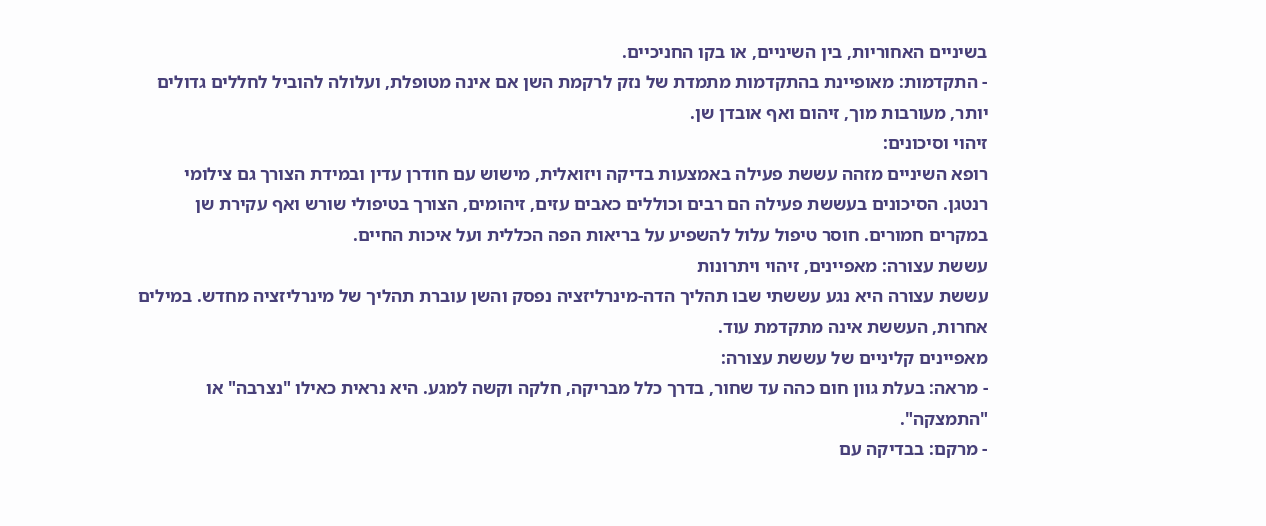בשיניים האחוריות, בין השיניים, או בקו החניכיים.
- התקדמות: מאופיינת בהתקדמות מתמדת של נזק לרקמת השן אם אינה מטופלת, ועלולה להוביל לחללים גדולים יותר, מעורבות מוך, זיהום ואף אובדן שן.
זיהוי וסיכונים:
רופא השיניים מזהה עששת פעילה באמצעות בדיקה ויזואלית, מישוש עם חודרן עדין ובמידת הצורך גם צילומי רנטגן. הסיכונים בעששת פעילה הם רבים וכוללים כאבים עזים, זיהומים, הצורך בטיפולי שורש ואף עקירת שן במקרים חמורים. חוסר טיפול עלול להשפיע על בריאות הפה הכללית ועל איכות החיים.
עששת עצורה: מאפיינים, זיהוי ויתרונות
עששת עצורה היא נגע עששתי שבו תהליך הדה-מינרליזציה נפסק והשן עוברת תהליך של מינרליזציה מחדש. במילים אחרות, העששת אינה מתקדמת עוד.
מאפיינים קליניים של עששת עצורה:
- מראה: בעלת גוון חום כהה עד שחור, בדרך כלל מבריקה, חלקה וקשה למגע. היא נראית כאילו "נצרבה" או "התמצקה".
- מרקם: בבדיקה עם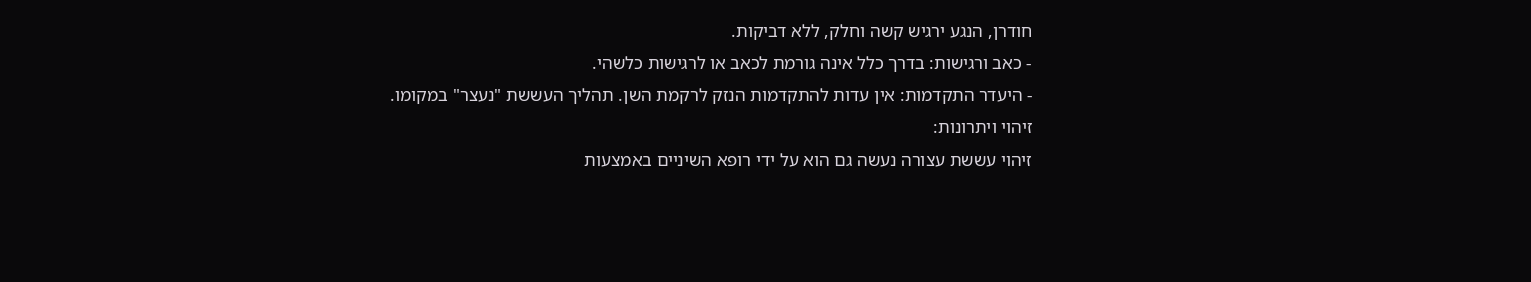חודרן, הנגע ירגיש קשה וחלק, ללא דביקות.
- כאב ורגישות: בדרך כלל אינה גורמת לכאב או לרגישות כלשהי.
- היעדר התקדמות: אין עדות להתקדמות הנזק לרקמת השן. תהליך העששת "נעצר" במקומו.
זיהוי ויתרונות:
זיהוי עששת עצורה נעשה גם הוא על ידי רופא השיניים באמצעות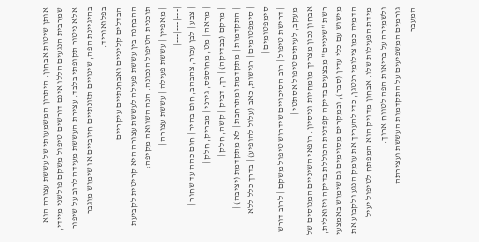אותן שיטות אבחון. היתרון המשמעותי של עששת עצורה הוא שמרבית הנגעים הללו אינם דורשים טיפול משקם פולשני מיידי, אלא ניטור תקופתי בלבד. עצירת העששת מעידה לרוב על שיפור בהיגיינת הפה, שינויים תזונתיים חיוביים או שימוש מוגבר בפלואוריד.
הבדלים קליניים ואבחנתיים עיקריים
ההבחנה בין עששת פעילה לעששת עצורה היא קריטית לקביעת תוכנית הטיפול הנכונה. הנה השוואה מקיפה:
| מאפיין | עששת פעילה | עששת עצורה |
|---|---|---|
| צבע | לבן עכור, צהבהב, חום בהיר | חום כהה עד שחור |
| מראה | מט, מחוספס, גירני | מבריק, חלק |
| מרקם (בבדיקה) | רך, דביק | קשה, חלק |
| התקדמות | מתקדמת ומתרחבת | לא מתקדמת (יציבה) |
| סימפטומים | רגישות, כאב (עלול להופיע) | בדרך כלל ללא סימפטומים |
| דרישת טיפול | רוב הסיכויים שידרוש טיפול משקם | לרוב דורש מעקב, לעיתים טיפול אסתטי |
אבחון נכון מצריך מומחיות וניסיון. רופאי השיניים המנוסים של רשת "שיניים" מבצעים בדיקה קפדנית הכוללת בדיקה ויזואלית, מישוש עם כלי עדין (סבר), ובמקרים מסוימים גם שימוש באמצעי הדמיה כמו צילומי רנטגן, כדי להעריך את עומק הנגע ולקבוע את מידת הפעילות שלו. אבחון מדויק הוא המפתח לטיפול יעיל ולשמירה על בריאות הפה לטווח ארוך.
גורמים המשפיעים על התקדמות העששת ועצירתה
המעבר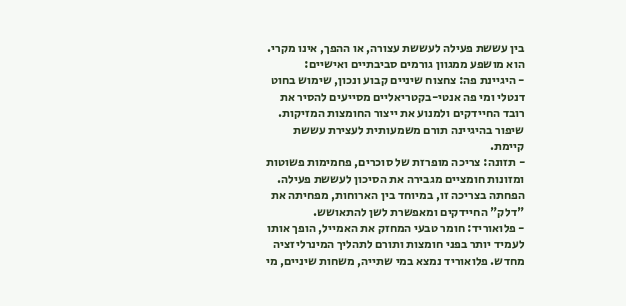בין עששת פעילה לעששת עצורה, או ההפך, אינו מקרי. הוא מושפע ממגוון גורמים סביבתיים ואישיים:
- היגיינת פה: צחצוח שיניים קבוע ונכון, שימוש בחוט דנטלי ומי פה אנטי-בקטריאליים מסייעים להסיר את רובד החיידקים ולמנוע את ייצור החומצות המזיקות. שיפור בהיגיינה תורם משמעותית לעצירת עששת קיימת.
- תזונה: צריכה מופרזת של סוכרים, פחמימות פשוטות ומזונות חומציים מגבירה את הסיכון לעששת פעילה. הפחתה בצריכה זו, במיוחד בין הארוחות, מפחיתה את "דלק" החיידקים ומאפשרת לשן להתאושש.
- פלואוריד: חומר טבעי המחזק את האמייל, הופך אותו לעמיד יותר בפני חומצות ותורם לתהליך המינרליזציה מחדש. פלואוריד נמצא במי שתייה, משחות שיניים, מי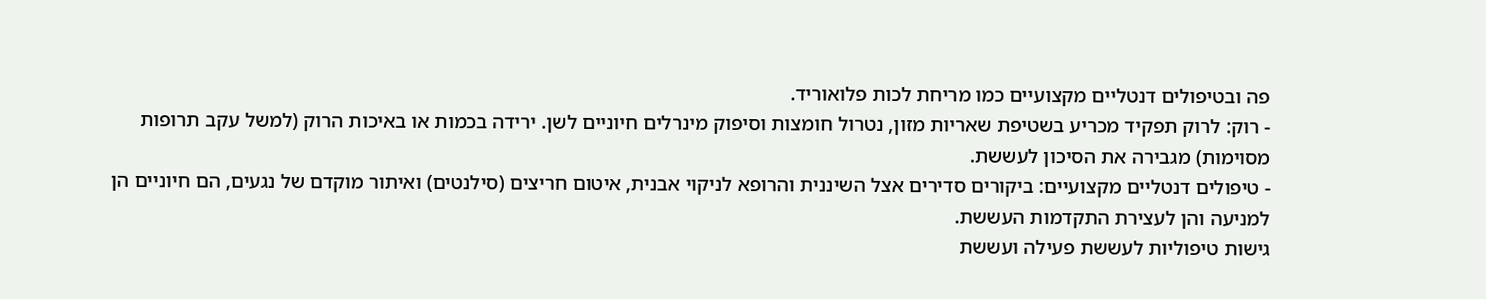פה ובטיפולים דנטליים מקצועיים כמו מריחת לכות פלואוריד.
- רוק: לרוק תפקיד מכריע בשטיפת שאריות מזון, נטרול חומצות וסיפוק מינרלים חיוניים לשן. ירידה בכמות או באיכות הרוק (למשל עקב תרופות מסוימות) מגבירה את הסיכון לעששת.
- טיפולים דנטליים מקצועיים: ביקורים סדירים אצל השיננית והרופא לניקוי אבנית, איטום חריצים (סילנטים) ואיתור מוקדם של נגעים, הם חיוניים הן למניעה והן לעצירת התקדמות העששת.
גישות טיפוליות לעששת פעילה ועששת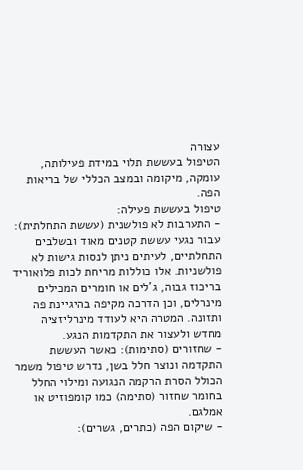עצורה
הטיפול בעששת תלוי במידת פעילותה, עומקה, מיקומה ובמצב הכללי של בריאות הפה.
טיפול בעששת פעילה:
- התערבות לא פולשנית (עששת התחלתית): עבור נגעי עששת קטנים מאוד ובשלבים התחלתיים, לעיתים ניתן לנסות גישות לא פולשניות. אלו כוללות מריחת לכות פלואוריד בריכוז גבוה, ג'לים או חומרים המכילים מינרלים, וכן הדרכה מקיפה בהיגיינת פה ותזונה. המטרה היא לעודד מינרליזציה מחדש ולעצור את התקדמות הנגע.
- שחזורים (סתימות): כאשר העששת התקדמה ונוצר חלל בשן, נדרש טיפול משמר הכולל הסרת הרקמה הנגועה ומילוי החלל בחומר שחזור (סתימה) כמו קומפוזיט או אמלגם.
- שיקום הפה (כתרים, גשרים):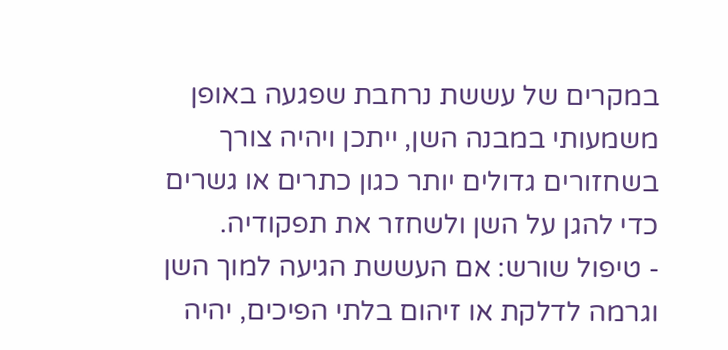במקרים של עששת נרחבת שפגעה באופן משמעותי במבנה השן, ייתכן ויהיה צורך בשחזורים גדולים יותר כגון כתרים או גשרים כדי להגן על השן ולשחזר את תפקודיה.
- טיפול שורש: אם העששת הגיעה למוך השן וגרמה לדלקת או זיהום בלתי הפיכים, יהיה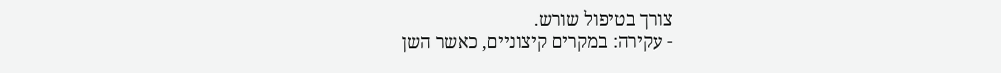צורך בטיפול שורש.
- עקירה: במקרים קיצוניים, כאשר השן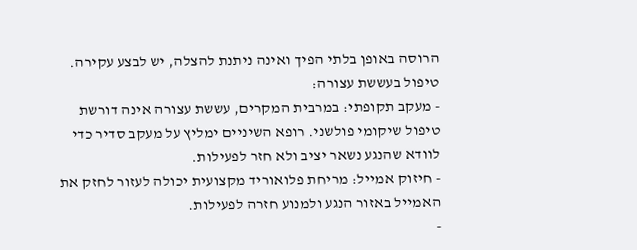הרוסה באופן בלתי הפיך ואינה ניתנת להצלה, יש לבצע עקירה.
טיפול בעששת עצורה:
- מעקב תקופתי: במרבית המקרים, עששת עצורה אינה דורשת טיפול שיקומי פולשני. רופא השיניים ימליץ על מעקב סדיר כדי לוודא שהנגע נשאר יציב ולא חזר לפעילות.
- חיזוק אמייל: מריחת פלואוריד מקצועית יכולה לעזור לחזק את האמייל באזור הנגע ולמנוע חזרה לפעילות.
-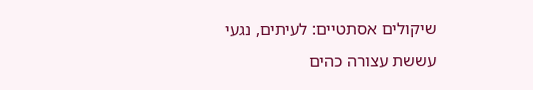שיקולים אסתטיים: לעיתים, נגעי עששת עצורה כהים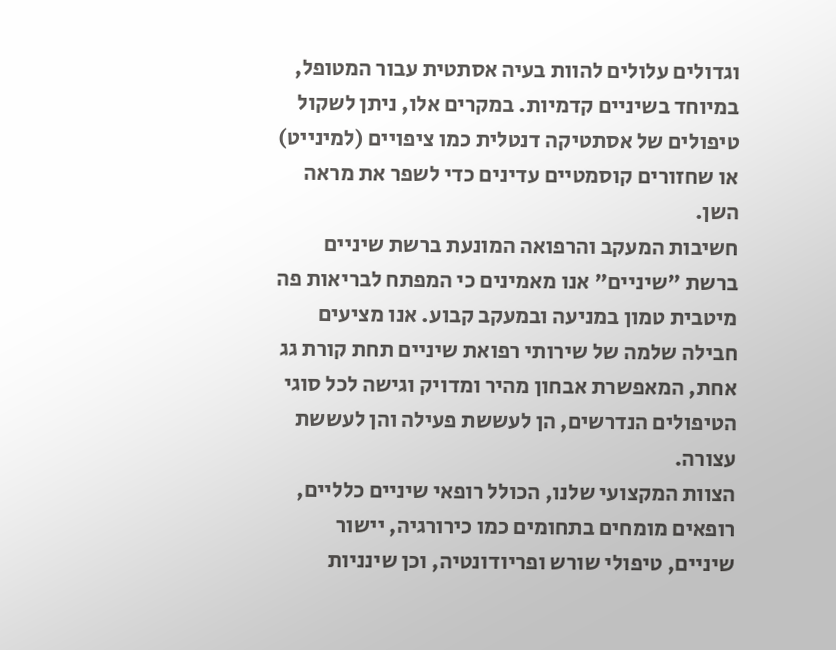וגדולים עלולים להוות בעיה אסתטית עבור המטופל, במיוחד בשיניים קדמיות. במקרים אלו, ניתן לשקול טיפולים של אסתטיקה דנטלית כמו ציפויים (למינייט) או שחזורים קוסמטיים עדינים כדי לשפר את מראה השן.
חשיבות המעקב והרפואה המונעת ברשת שיניים
ברשת "שיניים" אנו מאמינים כי המפתח לבריאות פה מיטבית טמון במניעה ובמעקב קבוע. אנו מציעים חבילה שלמה של שירותי רפואת שיניים תחת קורת גג אחת, המאפשרת אבחון מהיר ומדויק וגישה לכל סוגי הטיפולים הנדרשים, הן לעששת פעילה והן לעששת עצורה.
הצוות המקצועי שלנו, הכולל רופאי שיניים כלליים, רופאים מומחים בתחומים כמו כירורגיה, יישור שיניים, טיפולי שורש ופריודונטיה, וכן שינניות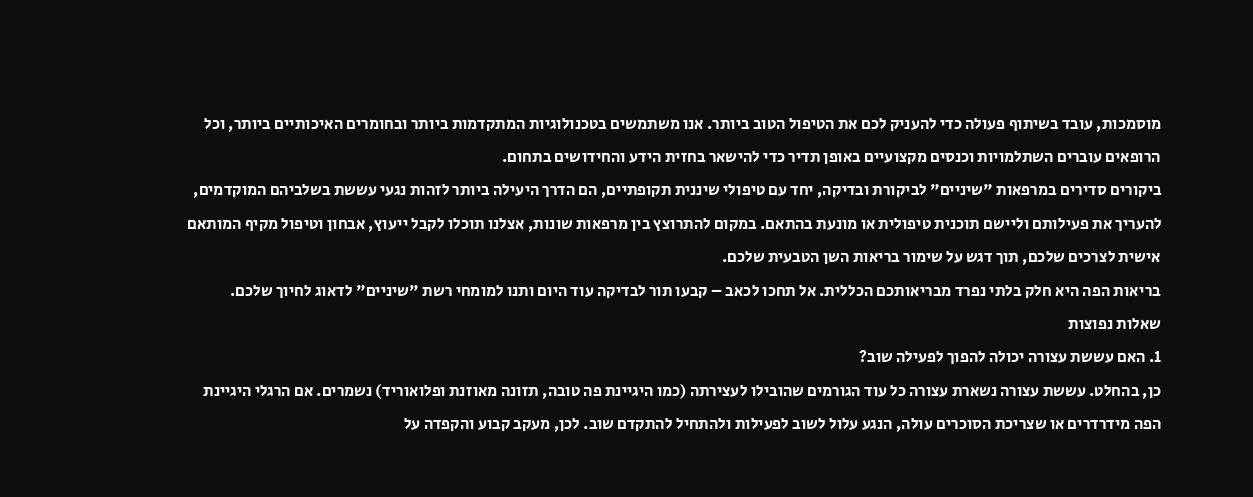מוסמכות, עובד בשיתוף פעולה כדי להעניק לכם את הטיפול הטוב ביותר. אנו משתמשים בטכנולוגיות המתקדמות ביותר ובחומרים האיכותיים ביותר, וכל הרופאים עוברים השתלמויות וכנסים מקצועיים באופן תדיר כדי להישאר בחזית הידע והחידושים בתחום.
ביקורים סדירים במרפאות "שיניים" לביקורת ובדיקה, יחד עם טיפולי שיננית תקופתיים, הם הדרך היעילה ביותר לזהות נגעי עששת בשלביהם המוקדמים, להעריך את פעילותם וליישם תוכנית טיפולית או מונעת בהתאם. במקום להתרוצץ בין מרפאות שונות, אצלנו תוכלו לקבל ייעוץ, אבחון וטיפול מקיף המותאם אישית לצרכים שלכם, תוך דגש על שימור בריאות השן הטבעית שלכם.
בריאות הפה היא חלק בלתי נפרד מבריאותכם הכללית. אל תחכו לכאב – קבעו תור לבדיקה עוד היום ותנו למומחי רשת "שיניים" לדאוג לחיוך שלכם.
שאלות נפוצות
1. האם עששת עצורה יכולה להפוך לפעילה שוב?
כן, בהחלט. עששת עצורה נשארת עצורה כל עוד הגורמים שהובילו לעצירתה (כמו היגיינת פה טובה, תזונה מאוזנת ופלואוריד) נשמרים. אם הרגלי היגיינת הפה מידרדרים או שצריכת הסוכרים עולה, הנגע עלול לשוב לפעילות ולהתחיל להתקדם שוב. לכן, מעקב קבוע והקפדה על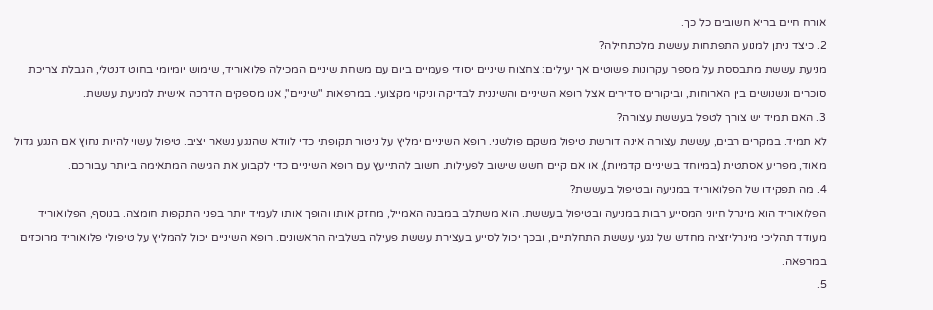אורח חיים בריא חשובים כל כך.
2. כיצד ניתן למנוע התפתחות עששת מלכתחילה?
מניעת עששת מתבססת על מספר עקרונות פשוטים אך יעילים: צחצוח שיניים יסודי פעמיים ביום עם משחת שיניים המכילה פלואוריד, שימוש יומיומי בחוט דנטלי, הגבלת צריכת סוכרים ונשנושים בין הארוחות, וביקורים סדירים אצל רופא השיניים והשיננית לבדיקה וניקוי מקצועי. במרפאות "שיניים", אנו מספקים הדרכה אישית למניעת עששת.
3. האם תמיד יש צורך לטפל בעששת עצורה?
לא תמיד. במקרים רבים, עששת עצורה אינה דורשת טיפול משקם פולשני. רופא השיניים ימליץ על ניטור תקופתי כדי לוודא שהנגע נשאר יציב. טיפול עשוי להיות נחוץ אם הנגע גדול מאוד, מפריע אסתטית (במיוחד בשיניים קדמיות), או אם קיים חשש שישוב לפעילות. חשוב להתייעץ עם רופא השיניים כדי לקבוע את הגישה המתאימה ביותר עבורכם.
4. מה תפקידו של הפלואוריד במניעה ובטיפול בעששת?
הפלואוריד הוא מינרל חיוני המסייע רבות במניעה ובטיפול בעששת. הוא משתלב במבנה האמייל, מחזק אותו והופך אותו לעמיד יותר בפני התקפות חומצה. בנוסף, הפלואוריד מעודד תהליכי מינרליזציה מחדש של נגעי עששת התחלתיים, ובכך יכול לסייע בעצירת עששת פעילה בשלביה הראשונים. רופא השיניים יכול להמליץ על טיפולי פלואוריד מרוכזים במרפאה.
5.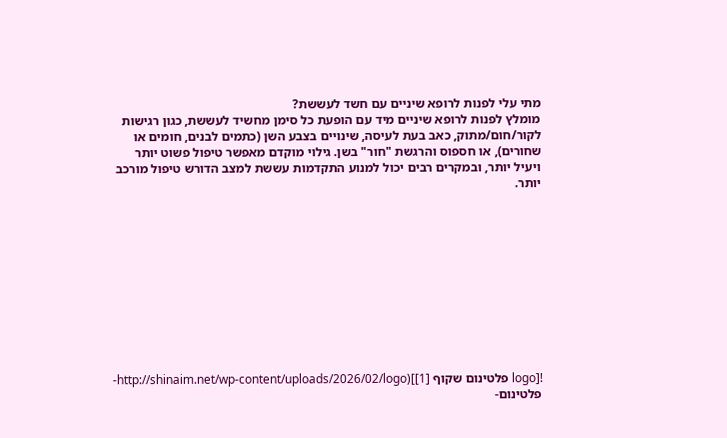מתי עלי לפנות לרופא שיניים עם חשד לעששת?
מומלץ לפנות לרופא שיניים מיד עם הופעת כל סימן מחשיד לעששת, כגון רגישות לקור/חום/מתוק, כאב בעת לעיסה, שינויים בצבע השן (כתמים לבנים, חומים או שחורים), או חספוס והרגשת "חור" בשן. גילוי מוקדם מאפשר טיפול פשוט יותר ויעיל יותר, ובמקרים רבים יכול למנוע התקדמות עששת למצב הדורש טיפול מורכב יותר.











![logo פלטינום שקוף [1]](http://shinaim.net/wp-content/uploads/2026/02/logo-פלטינום-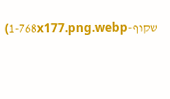שקוף-1-768x177.png.webp)